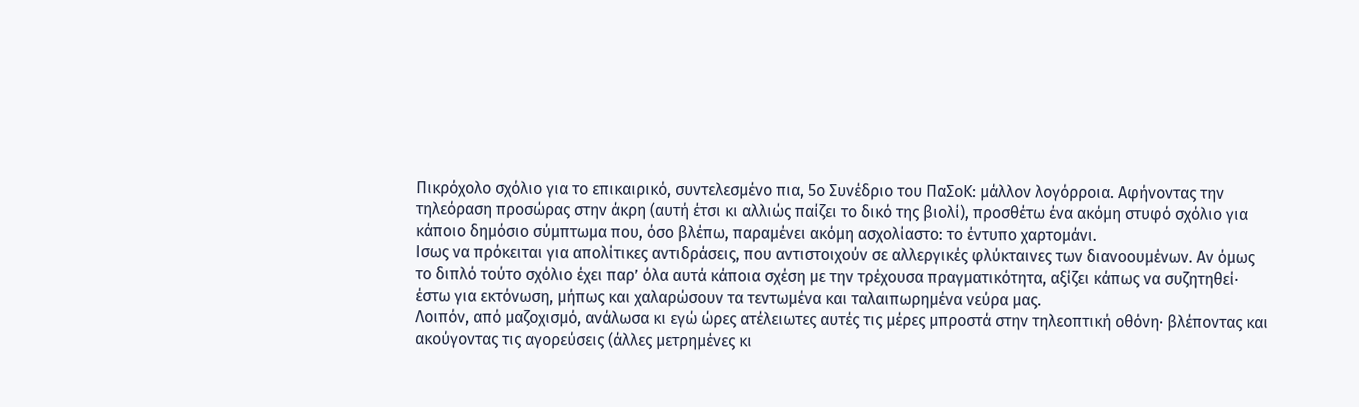Πικρόχολο σχόλιο για το επικαιρικό, συντελεσμένο πια, 5ο Συνέδριο του ΠαΣοΚ: μάλλον λογόρροια. Αφήνοντας την τηλεόραση προσώρας στην άκρη (αυτή έτσι κι αλλιώς παίζει το δικό της βιολί), προσθέτω ένα ακόμη στυφό σχόλιο για κάποιο δημόσιο σύμπτωμα που, όσο βλέπω, παραμένει ακόμη ασχολίαστο: το έντυπο χαρτομάνι.
Ισως να πρόκειται για απολίτικες αντιδράσεις, που αντιστοιχούν σε αλλεργικές φλύκταινες των διανοουμένων. Αν όμως το διπλό τούτο σχόλιο έχει παρ’ όλα αυτά κάποια σχέση με την τρέχουσα πραγματικότητα, αξίζει κάπως να συζητηθεί· έστω για εκτόνωση, μήπως και χαλαρώσουν τα τεντωμένα και ταλαιπωρημένα νεύρα μας.
Λοιπόν, από μαζοχισμό, ανάλωσα κι εγώ ώρες ατέλειωτες αυτές τις μέρες μπροστά στην τηλεοπτική οθόνη· βλέποντας και ακούγοντας τις αγορεύσεις (άλλες μετρημένες κι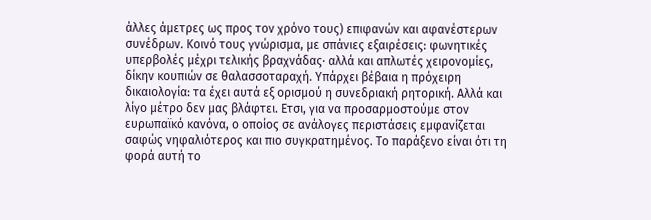άλλες άμετρες ως προς τον χρόνο τους) επιφανών και αφανέστερων συνέδρων. Κοινό τους γνώρισμα, με σπάνιες εξαιρέσεις: φωνητικές υπερβολές μέχρι τελικής βραχνάδας· αλλά και απλωτές χειρονομίες, δίκην κουπιών σε θαλασσοταραχή. Υπάρχει βέβαια η πρόχειρη δικαιολογία: τα έχει αυτά εξ ορισμού η συνεδριακή ρητορική. Αλλά και λίγο μέτρο δεν μας βλάφτει. Ετσι, για να προσαρμοστούμε στον ευρωπαϊκό κανόνα, ο οποίος σε ανάλογες περιστάσεις εμφανίζεται σαφώς νηφαλιότερος και πιο συγκρατημένος. Το παράξενο είναι ότι τη φορά αυτή το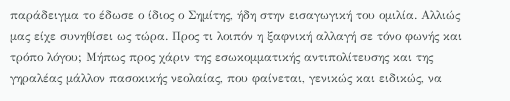παράδειγμα το έδωσε ο ίδιος ο Σημίτης, ήδη στην εισαγωγική του ομιλία. Αλλιώς μας είχε συνηθίσει ως τώρα. Προς τι λοιπόν η ξαφνική αλλαγή σε τόνο φωνής και τρόπο λόγου; Μήπως προς χάριν της εσωκομματικής αντιπολίτευσης και της γηραλέας μάλλον πασοκικής νεολαίας, που φαίνεται, γενικώς και ειδικώς, να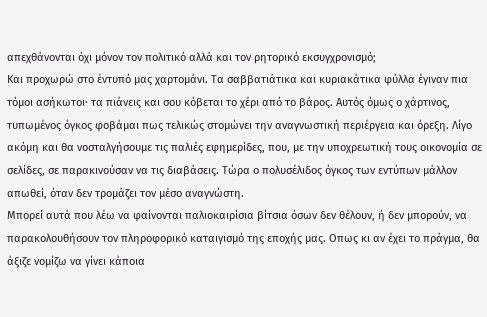απεχθάνονται όχι μόνον τον πολιτικό αλλά και τον ρητορικό εκσυγχρονισμό;
Και προχωρώ στο έντυπό μας χαρτομάνι. Τα σαββατιάτικα και κυριακάτικα φύλλα έγιναν πια τόμοι ασήκωτοι· τα πιάνεις και σου κόβεται το χέρι από το βάρος. Αυτός όμως ο χάρτινος, τυπωμένος όγκος φοβάμαι πως τελικώς στομώνει την αναγνωστική περιέργεια και όρεξη. Λίγο ακόμη και θα νοσταλγήσουμε τις παλιές εφημερίδες, που, με την υποχρεωτική τους οικονομία σε σελίδες, σε παρακινούσαν να τις διαβάσεις. Τώρα ο πολυσέλιδος όγκος των εντύπων μάλλον απωθεί, όταν δεν τρομάζει τον μέσο αναγνώστη.
Μπορεί αυτά που λέω να φαίνονται παλιοκαιρίσια βίτσια όσων δεν θέλουν, ή δεν μπορούν, να παρακολουθήσουν τον πληροφορικό καταιγισμό της εποχής μας. Οπως κι αν έχει το πράγμα, θα άξιζε νομίζω να γίνει κάποια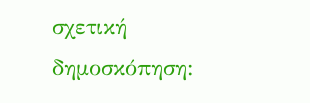σχετική δημοσκόπηση: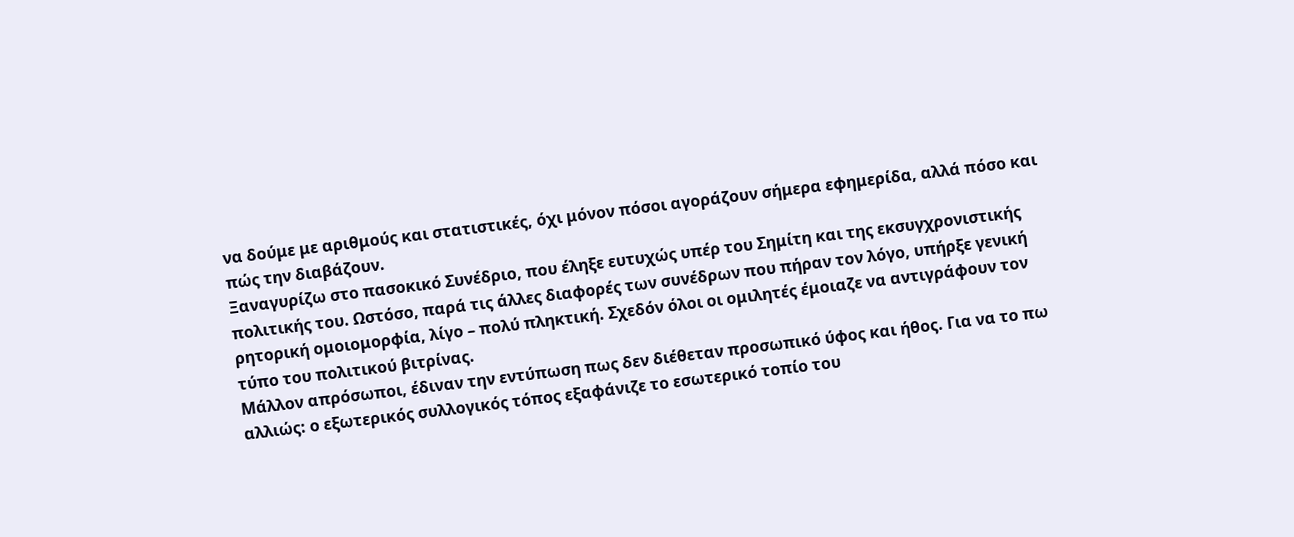να δούμε με αριθμούς και στατιστικές, όχι μόνον πόσοι αγοράζουν σήμερα εφημερίδα, αλλά πόσο και πώς την διαβάζουν.
Ξαναγυρίζω στο πασοκικό Συνέδριο, που έληξε ευτυχώς υπέρ του Σημίτη και της εκσυγχρονιστικής πολιτικής του. Ωστόσο, παρά τις άλλες διαφορές των συνέδρων που πήραν τον λόγο, υπήρξε γενική ρητορική ομοιομορφία, λίγο – πολύ πληκτική. Σχεδόν όλοι οι ομιλητές έμοιαζε να αντιγράφουν τον τύπο του πολιτικού βιτρίνας.
Μάλλον απρόσωποι, έδιναν την εντύπωση πως δεν διέθεταν προσωπικό ύφος και ήθος. Για να το πω αλλιώς: ο εξωτερικός συλλογικός τόπος εξαφάνιζε το εσωτερικό τοπίο του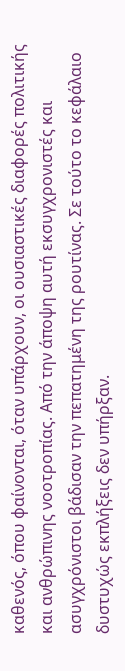καθενός, όπου φαίνονται, όταν υπάρχουν, οι ουσιαστικές διαφορές πολιτικής και ανθρώπινης νοοτροπίας. Από την άποψη αυτή εκσυγχρονιστές και ασυγχρόνιστοι βάδισαν την πεπατημένη της ρουτίνας. Σε τούτο το κεφάλαιο δυστυχώς εκπλήξεις δεν υπήρξαν.